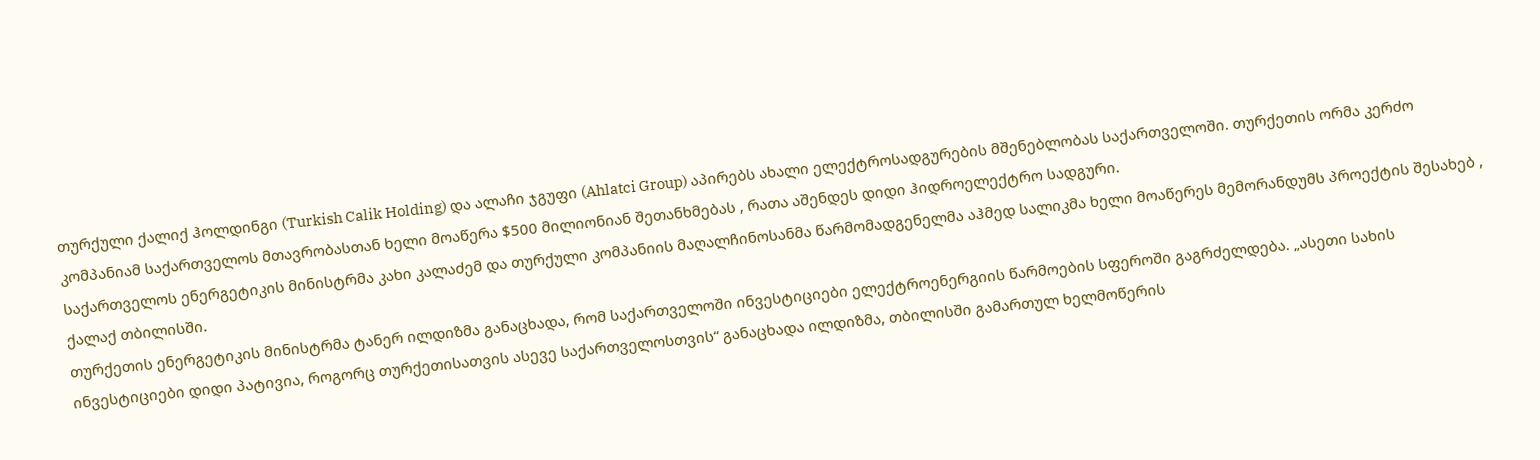თურქული ქალიქ ჰოლდინგი (Turkish Calik Holding) და ალაჩი ჯგუფი (Ahlatci Group) აპირებს ახალი ელექტროსადგურების მშენებლობას საქართველოში. თურქეთის ორმა კერძო კომპანიამ საქართველოს მთავრობასთან ხელი მოაწერა $500 მილიონიან შეთანხმებას , რათა აშენდეს დიდი ჰიდროელექტრო სადგური.
საქართველოს ენერგეტიკის მინისტრმა კახი კალაძემ და თურქული კომპანიის მაღალჩინოსანმა წარმომადგენელმა აჰმედ სალიკმა ხელი მოაწერეს მემორანდუმს პროექტის შესახებ , ქალაქ თბილისში.
თურქეთის ენერგეტიკის მინისტრმა ტანერ ილდიზმა განაცხადა, რომ საქართველოში ინვესტიციები ელექტროენერგიის წარმოების სფეროში გაგრძელდება. „ასეთი სახის ინვესტიციები დიდი პატივია, როგორც თურქეთისათვის ასევე საქართველოსთვის“ განაცხადა ილდიზმა, თბილისში გამართულ ხელმოწერის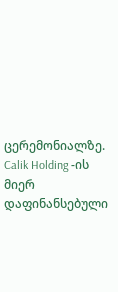ცერემონიალზე. Calik Holding -ის მიერ დაფინანსებული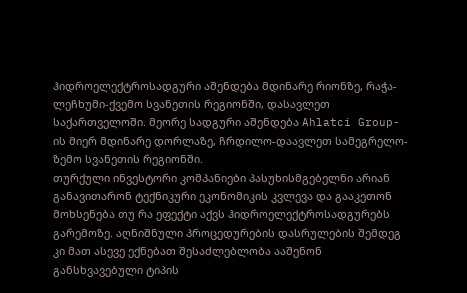ჰიდროელექტროსადგური აშენდება მდინარე რიონზე, რაჭა-ლეჩხუმი-ქვემო სვანეთის რეგიონში, დასავლეთ საქართველოში. მეორე სადგური აშენდება Ahlatci Group-ის მიერ მდინარე დორლაზე, ჩრდილო-დაავლეთ სამეგრელო-ზემო სვანეთის რეგიონში.
თურქული ინვესტორი კომპანიები პასუხისმგებელნი არიან განავითარონ ტექნიკური ეკონომიკის კვლევა და გააკეთონ მოხსენება თუ რა ეფექტი აქვს ჰიდროელექტროსადგურებს გარემოზე. აღნიშნული პროცედურების დასრულების შემდეგ კი მათ ასევე ექნებათ შესაძლებლობა ააშენონ განსხვავებული ტიპის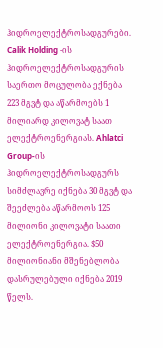ჰიდროელექტროსადგურები.
Calik Holding -ის ჰიდროელექტროსადგურის საერთო მოცულობა ექნება 223 მგვტ და აწარმოებს 1 მილიარდ კილოვატ საათ ელექტროენერგიას. Ahlatci Group-ის ჰიდროელექტროსადგურს სიმძლავრე იქნება 30 მგვტ და შეეძლება აწარმოოს 125 მილიონი კილოვატი საათი ელექტროენერგია. $50 მილიონიანი მშენებლობა დასრულებული იქნება 2019 წელს.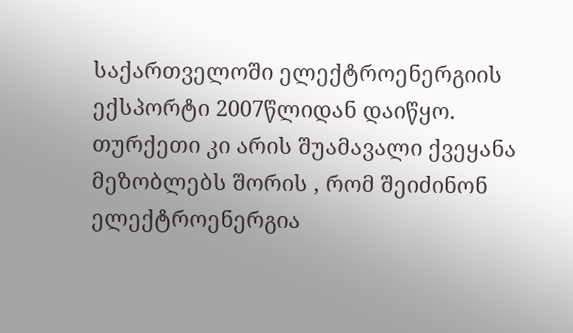საქართველოში ელექტროენერგიის ექსპორტი 2007წლიდან დაიწყო. თურქეთი კი არის შუამავალი ქვეყანა მეზობლებს შორის , რომ შეიძინონ ელექტროენერგია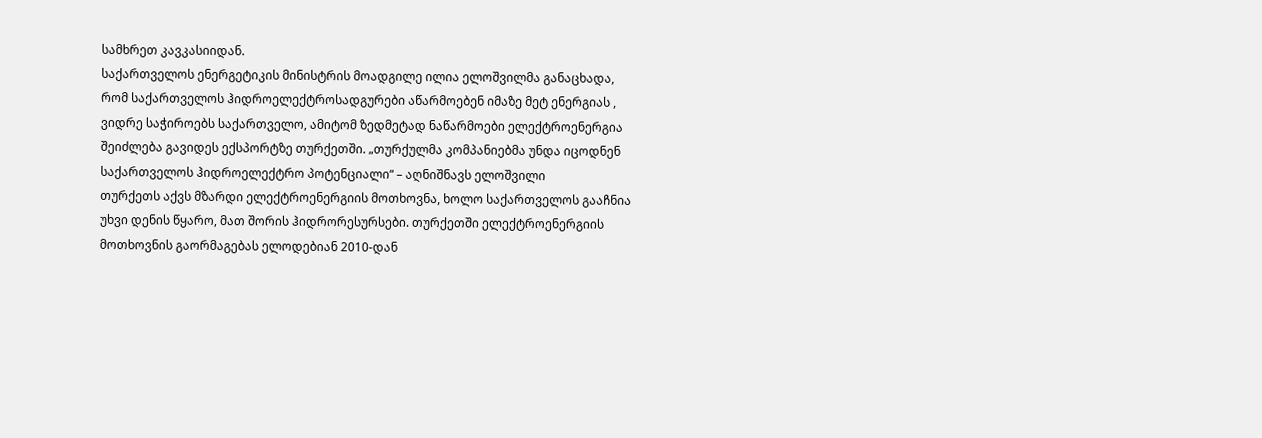სამხრეთ კავკასიიდან.
საქართველოს ენერგეტიკის მინისტრის მოადგილე ილია ელოშვილმა განაცხადა, რომ საქართველოს ჰიდროელექტროსადგურები აწარმოებენ იმაზე მეტ ენერგიას , ვიდრე საჭიროებს საქართველო, ამიტომ ზედმეტად ნაწარმოები ელექტროენერგია შეიძლება გავიდეს ექსპორტზე თურქეთში. „თურქულმა კომპანიებმა უნდა იცოდნენ საქართველოს ჰიდროელექტრო პოტენციალი“ – აღნიშნავს ელოშვილი
თურქეთს აქვს მზარდი ელექტროენერგიის მოთხოვნა, ხოლო საქართველოს გააჩნია უხვი დენის წყარო, მათ შორის ჰიდრორესურსები. თურქეთში ელექტროენერგიის მოთხოვნის გაორმაგებას ელოდებიან 2010-დან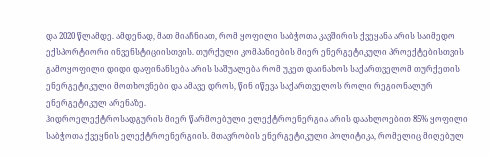და 2020 წლამდე. ამდენად, მათ მიაჩნიათ, რომ ყოფილი საბჭოთა კავშირის ქვეყანა არის საიმედო ექსპორტიორი ინვენსტიციისთვის. თურქული კომპანიების მიერ ენერგეტიკული პროექტებისთვის გამოყოფილი დიდი დაფინანსება არის საშუალება რომ უკეთ დაინახოს საქართველომ თურქეთის ენერგეტიკული მოთხოვნები და ამავე დროს, წინ იწევა საქართველოს როლი რეგიონალურ ენერგეტიკულ არენაზე.
ჰიდროელექტროსადგურის მიერ წარმოებული ელექტროენერგია არის დაახლოებით 85% ყოფილი საბჭოთა ქვეყნის ელექტროენერგიის. მთავრობის ენერგეტიკული პოლიტიკა, რომელიც მიღებულ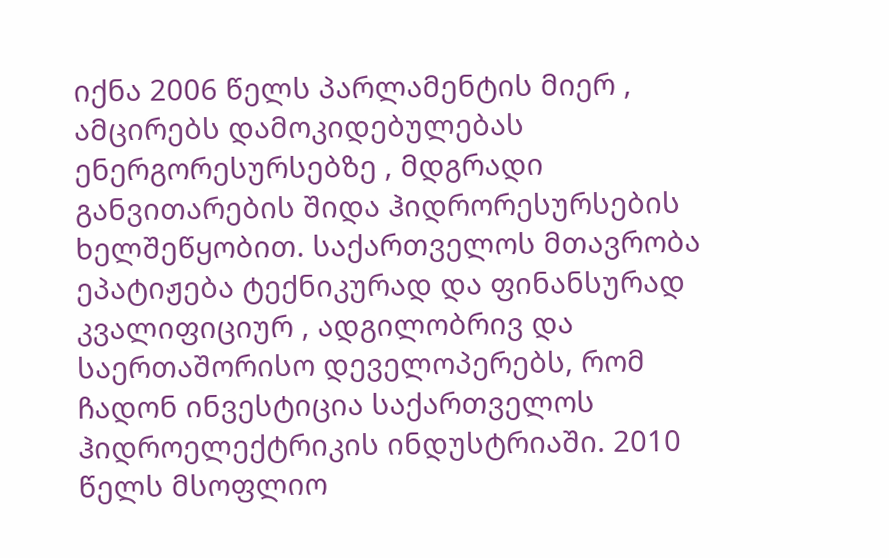იქნა 2006 წელს პარლამენტის მიერ , ამცირებს დამოკიდებულებას ენერგორესურსებზე , მდგრადი განვითარების შიდა ჰიდრორესურსების ხელშეწყობით. საქართველოს მთავრობა ეპატიჟება ტექნიკურად და ფინანსურად კვალიფიციურ , ადგილობრივ და საერთაშორისო დეველოპერებს, რომ ჩადონ ინვესტიცია საქართველოს ჰიდროელექტრიკის ინდუსტრიაში. 2010 წელს მსოფლიო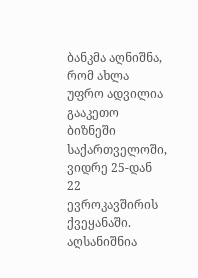ბანკმა აღნიშნა, რომ ახლა უფრო ადვილია გააკეთო ბიზნეში საქართველოში, ვიდრე 25-დან 22 ევროკავშირის ქვეყანაში. აღსანიშნია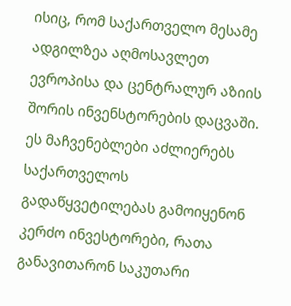ისიც, რომ საქართველო მესამე ადგილზეა აღმოსავლეთ ევროპისა და ცენტრალურ აზიის შორის ინვენსტორების დაცვაში. ეს მაჩვენებლები აძლიერებს საქართველოს გადაწყვეტილებას გამოიყენონ კერძო ინვესტორები, რათა განავითარონ საკუთარი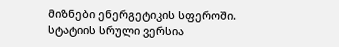მიზნები ენერგეტიკის სფეროში.
სტატიის სრული ვერსია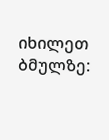იხილეთ ბმულზე: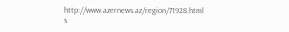http://www.azernews.az/region/71928.html
s